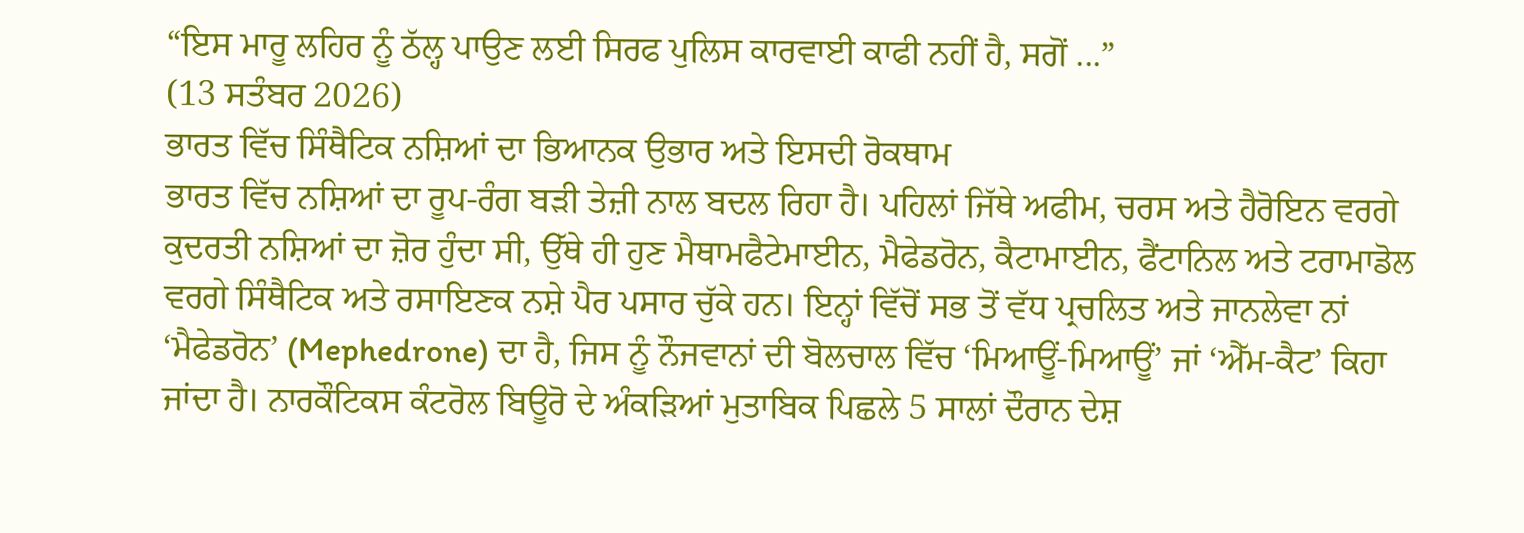“ਇਸ ਮਾਰੂ ਲਹਿਰ ਨੂੰ ਠੱਲ੍ਹ ਪਾਉਣ ਲਈ ਸਿਰਫ ਪੁਲਿਸ ਕਾਰਵਾਈ ਕਾਫੀ ਨਹੀਂ ਹੈ, ਸਗੋਂ ...”
(13 ਸਤੰਬਰ 2026)
ਭਾਰਤ ਵਿੱਚ ਸਿੰਥੈਟਿਕ ਨਸ਼ਿਆਂ ਦਾ ਭਿਆਨਕ ਉਭਾਰ ਅਤੇ ਇਸਦੀ ਰੋਕਥਾਮ
ਭਾਰਤ ਵਿੱਚ ਨਸ਼ਿਆਂ ਦਾ ਰੂਪ-ਰੰਗ ਬੜੀ ਤੇਜ਼ੀ ਨਾਲ ਬਦਲ ਰਿਹਾ ਹੈ। ਪਹਿਲਾਂ ਜਿੱਥੇ ਅਫੀਮ, ਚਰਸ ਅਤੇ ਹੈਰੋਇਨ ਵਰਗੇ ਕੁਦਰਤੀ ਨਸ਼ਿਆਂ ਦਾ ਜ਼ੋਰ ਹੁੰਦਾ ਸੀ, ਉੱਥੇ ਹੀ ਹੁਣ ਮੈਥਾਮਫੈਟੇਮਾਈਨ, ਮੈਫੇਡਰੋਨ, ਕੈਟਾਮਾਈਨ, ਫੈਂਟਾਨਿਲ ਅਤੇ ਟਰਾਮਾਡੋਲ ਵਰਗੇ ਸਿੰਥੈਟਿਕ ਅਤੇ ਰਸਾਇਣਕ ਨਸ਼ੇ ਪੈਰ ਪਸਾਰ ਚੁੱਕੇ ਹਨ। ਇਨ੍ਹਾਂ ਵਿੱਚੋਂ ਸਭ ਤੋਂ ਵੱਧ ਪ੍ਰਚਲਿਤ ਅਤੇ ਜਾਨਲੇਵਾ ਨਾਂ ‘ਮੈਫੇਡਰੋਨ’ (Mephedrone) ਦਾ ਹੈ, ਜਿਸ ਨੂੰ ਨੌਜਵਾਨਾਂ ਦੀ ਬੋਲਚਾਲ ਵਿੱਚ ‘ਮਿਆਊਂ-ਮਿਆਊਂ’ ਜਾਂ ‘ਐੱਮ-ਕੈਟ’ ਕਿਹਾ ਜਾਂਦਾ ਹੈ। ਨਾਰਕੌਟਿਕਸ ਕੰਟਰੋਲ ਬਿਊਰੋ ਦੇ ਅੰਕੜਿਆਂ ਮੁਤਾਬਿਕ ਪਿਛਲੇ 5 ਸਾਲਾਂ ਦੌਰਾਨ ਦੇਸ਼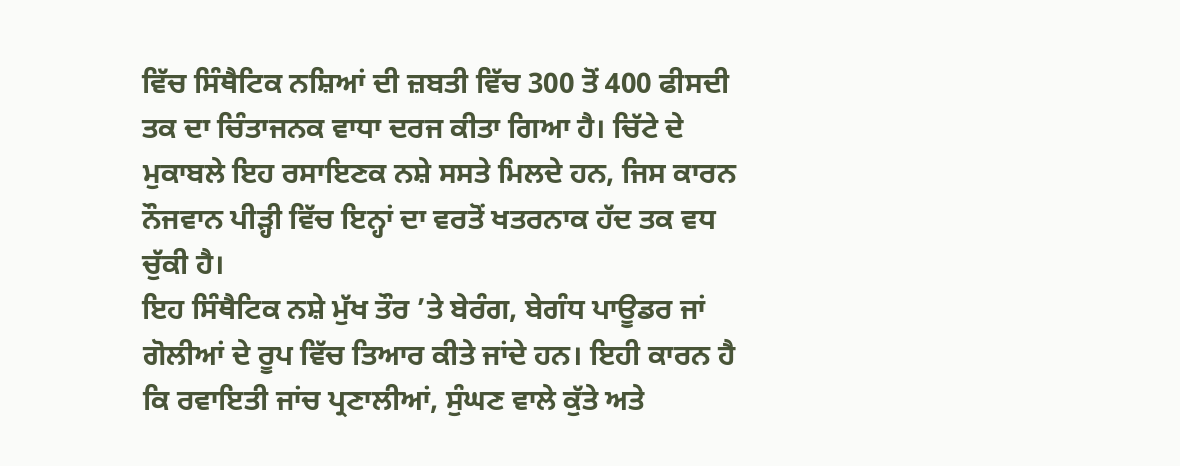ਵਿੱਚ ਸਿੰਥੈਟਿਕ ਨਸ਼ਿਆਂ ਦੀ ਜ਼ਬਤੀ ਵਿੱਚ 300 ਤੋਂ 400 ਫੀਸਦੀ ਤਕ ਦਾ ਚਿੰਤਾਜਨਕ ਵਾਧਾ ਦਰਜ ਕੀਤਾ ਗਿਆ ਹੈ। ਚਿੱਟੇ ਦੇ ਮੁਕਾਬਲੇ ਇਹ ਰਸਾਇਣਕ ਨਸ਼ੇ ਸਸਤੇ ਮਿਲਦੇ ਹਨ, ਜਿਸ ਕਾਰਨ ਨੌਜਵਾਨ ਪੀੜ੍ਹੀ ਵਿੱਚ ਇਨ੍ਹਾਂ ਦਾ ਵਰਤੋਂ ਖਤਰਨਾਕ ਹੱਦ ਤਕ ਵਧ ਚੁੱਕੀ ਹੈ।
ਇਹ ਸਿੰਥੈਟਿਕ ਨਸ਼ੇ ਮੁੱਖ ਤੌਰ ’ਤੇ ਬੇਰੰਗ, ਬੇਗੰਧ ਪਾਊਡਰ ਜਾਂ ਗੋਲੀਆਂ ਦੇ ਰੂਪ ਵਿੱਚ ਤਿਆਰ ਕੀਤੇ ਜਾਂਦੇ ਹਨ। ਇਹੀ ਕਾਰਨ ਹੈ ਕਿ ਰਵਾਇਤੀ ਜਾਂਚ ਪ੍ਰਣਾਲੀਆਂ, ਸੁੰਘਣ ਵਾਲੇ ਕੁੱਤੇ ਅਤੇ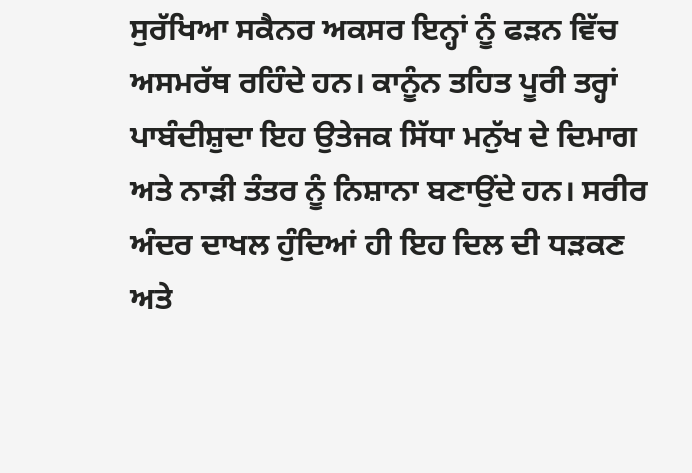ਸੁਰੱਖਿਆ ਸਕੈਨਰ ਅਕਸਰ ਇਨ੍ਹਾਂ ਨੂੰ ਫੜਨ ਵਿੱਚ ਅਸਮਰੱਥ ਰਹਿੰਦੇ ਹਨ। ਕਾਨੂੰਨ ਤਹਿਤ ਪੂਰੀ ਤਰ੍ਹਾਂ ਪਾਬੰਦੀਸ਼ੁਦਾ ਇਹ ਉਤੇਜਕ ਸਿੱਧਾ ਮਨੁੱਖ ਦੇ ਦਿਮਾਗ ਅਤੇ ਨਾੜੀ ਤੰਤਰ ਨੂੰ ਨਿਸ਼ਾਨਾ ਬਣਾਉਂਦੇ ਹਨ। ਸਰੀਰ ਅੰਦਰ ਦਾਖਲ ਹੁੰਦਿਆਂ ਹੀ ਇਹ ਦਿਲ ਦੀ ਧੜਕਣ ਅਤੇ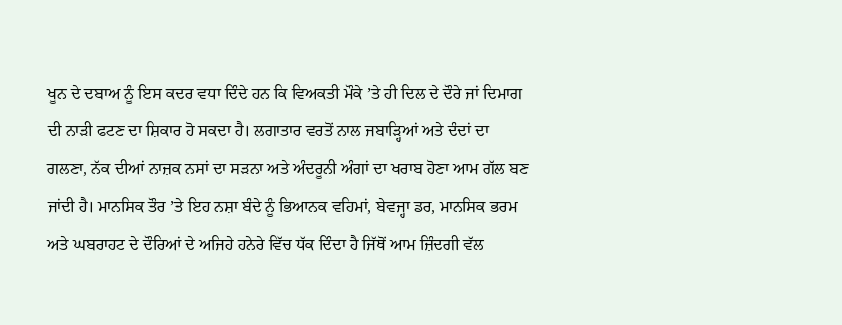ਖੂਨ ਦੇ ਦਬਾਅ ਨੂੰ ਇਸ ਕਦਰ ਵਧਾ ਦਿੰਦੇ ਹਨ ਕਿ ਵਿਅਕਤੀ ਮੌਕੇ ’ਤੇ ਹੀ ਦਿਲ ਦੇ ਦੌਰੇ ਜਾਂ ਦਿਮਾਗ ਦੀ ਨਾੜੀ ਫਟਣ ਦਾ ਸ਼ਿਕਾਰ ਹੋ ਸਕਦਾ ਹੈ। ਲਗਾਤਾਰ ਵਰਤੋਂ ਨਾਲ ਜਬਾੜ੍ਹਿਆਂ ਅਤੇ ਦੰਦਾਂ ਦਾ ਗਲਣਾ, ਨੱਕ ਦੀਆਂ ਨਾਜ਼ਕ ਨਸਾਂ ਦਾ ਸੜਨਾ ਅਤੇ ਅੰਦਰੂਨੀ ਅੰਗਾਂ ਦਾ ਖਰਾਬ ਹੋਣਾ ਆਮ ਗੱਲ ਬਣ ਜਾਂਦੀ ਹੈ। ਮਾਨਸਿਕ ਤੌਰ ’ਤੇ ਇਹ ਨਸ਼ਾ ਬੰਦੇ ਨੂੰ ਭਿਆਨਕ ਵਹਿਮਾਂ, ਬੇਵਜ੍ਹਾ ਡਰ, ਮਾਨਸਿਕ ਭਰਮ ਅਤੇ ਘਬਰਾਹਟ ਦੇ ਦੌਰਿਆਂ ਦੇ ਅਜਿਹੇ ਹਨੇਰੇ ਵਿੱਚ ਧੱਕ ਦਿੰਦਾ ਹੈ ਜਿੱਥੋਂ ਆਮ ਜ਼ਿੰਦਗੀ ਵੱਲ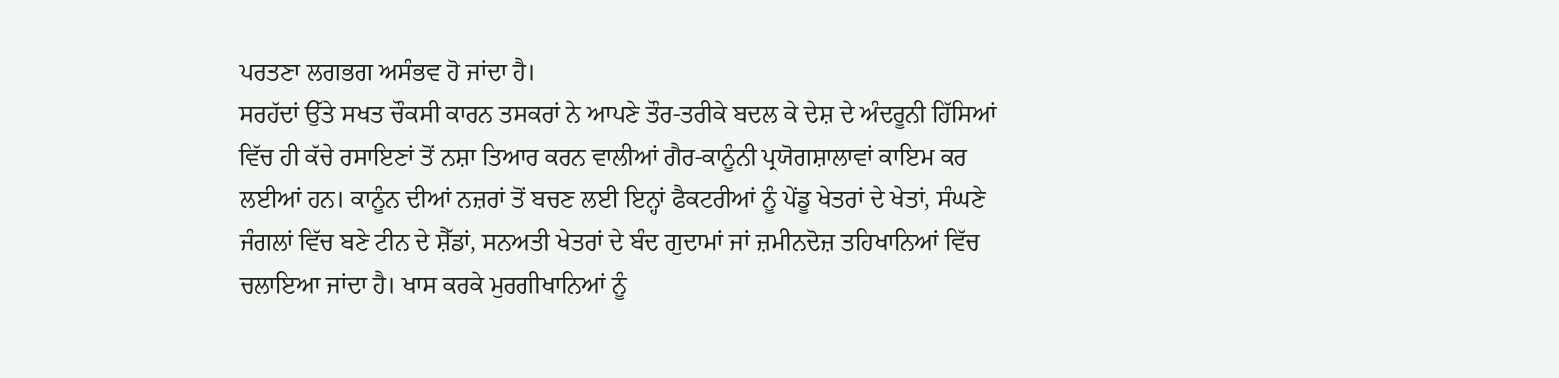ਪਰਤਣਾ ਲਗਭਗ ਅਸੰਭਵ ਹੋ ਜਾਂਦਾ ਹੈ।
ਸਰਹੱਦਾਂ ਉੱਤੇ ਸਖਤ ਚੌਕਸੀ ਕਾਰਨ ਤਸਕਰਾਂ ਨੇ ਆਪਣੇ ਤੌਰ-ਤਰੀਕੇ ਬਦਲ ਕੇ ਦੇਸ਼ ਦੇ ਅੰਦਰੂਨੀ ਹਿੱਸਿਆਂ ਵਿੱਚ ਹੀ ਕੱਚੇ ਰਸਾਇਣਾਂ ਤੋਂ ਨਸ਼ਾ ਤਿਆਰ ਕਰਨ ਵਾਲੀਆਂ ਗੈਰ-ਕਾਨੂੰਨੀ ਪ੍ਰਯੋਗਸ਼ਾਲਾਵਾਂ ਕਾਇਮ ਕਰ ਲਈਆਂ ਹਨ। ਕਾਨੂੰਨ ਦੀਆਂ ਨਜ਼ਰਾਂ ਤੋਂ ਬਚਣ ਲਈ ਇਨ੍ਹਾਂ ਫੈਕਟਰੀਆਂ ਨੂੰ ਪੇਂਡੂ ਖੇਤਰਾਂ ਦੇ ਖੇਤਾਂ, ਸੰਘਣੇ ਜੰਗਲਾਂ ਵਿੱਚ ਬਣੇ ਟੀਨ ਦੇ ਸ਼ੈੱਡਾਂ, ਸਨਅਤੀ ਖੇਤਰਾਂ ਦੇ ਬੰਦ ਗੁਦਾਮਾਂ ਜਾਂ ਜ਼ਮੀਨਦੋਜ਼ ਤਹਿਖਾਨਿਆਂ ਵਿੱਚ ਚਲਾਇਆ ਜਾਂਦਾ ਹੈ। ਖਾਸ ਕਰਕੇ ਮੁਰਗੀਖਾਨਿਆਂ ਨੂੰ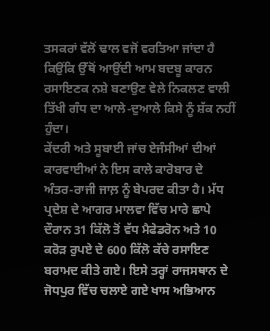ਤਸਕਰਾਂ ਵੱਲੋਂ ਢਾਲ ਵਜੋਂ ਵਰਤਿਆ ਜਾਂਦਾ ਹੈ ਕਿਉਂਕਿ ਉੱਥੋਂ ਆਉਂਦੀ ਆਮ ਬਦਬੂ ਕਾਰਨ ਰਸਾਇਣਕ ਨਸ਼ੇ ਬਣਾਉਣ ਵੇਲੇ ਨਿਕਲਣ ਵਾਲੀ ਤਿੱਖੀ ਗੰਧ ਦਾ ਆਲੇ-ਦੁਆਲੇ ਕਿਸੇ ਨੂੰ ਸ਼ੱਕ ਨਹੀਂ ਹੁੰਦਾ।
ਕੇਂਦਰੀ ਅਤੇ ਸੂਬਾਈ ਜਾਂਚ ਏਜੰਸੀਆਂ ਦੀਆਂ ਕਾਰਵਾਈਆਂ ਨੇ ਇਸ ਕਾਲੇ ਕਾਰੋਬਾਰ ਦੇ ਅੰਤਰ-ਰਾਜੀ ਜਾਲ਼ ਨੂੰ ਬੇਪਰਦ ਕੀਤਾ ਹੈ। ਮੱਧ ਪ੍ਰਦੇਸ਼ ਦੇ ਆਗਰ ਮਾਲਵਾ ਵਿੱਚ ਮਾਰੇ ਛਾਪੇ ਦੌਰਾਨ 31 ਕਿੱਲੋ ਤੋਂ ਵੱਧ ਮੈਫੇਡਰੋਨ ਅਤੇ 10 ਕਰੋੜ ਰੁਪਏ ਦੇ 600 ਕਿੱਲੋ ਕੱਚੇ ਰਸਾਇਣ ਬਰਾਮਦ ਕੀਤੇ ਗਏ। ਇਸੇ ਤਰ੍ਹਾਂ ਰਾਜਸਥਾਨ ਦੇ ਜੋਧਪੁਰ ਵਿੱਚ ਚਲਾਏ ਗਏ ਖਾਸ ਅਭਿਆਨ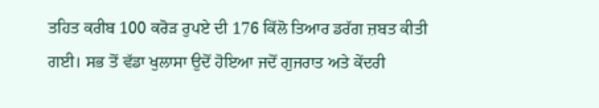ਤਹਿਤ ਕਰੀਬ 100 ਕਰੋੜ ਰੁਪਏ ਦੀ 176 ਕਿੱਲੋ ਤਿਆਰ ਡਰੱਗ ਜ਼ਬਤ ਕੀਤੀ ਗਈ। ਸਭ ਤੋਂ ਵੱਡਾ ਖੁਲਾਸਾ ਉਦੋਂ ਹੋਇਆ ਜਦੋਂ ਗੁਜਰਾਤ ਅਤੇ ਕੇਂਦਰੀ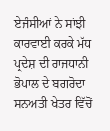ਏਜੰਸੀਆਂ ਨੇ ਸਾਂਝੀ ਕਾਰਵਾਈ ਕਰਕੇ ਮੱਧ ਪ੍ਰਦੇਸ਼ ਦੀ ਰਾਜਧਾਨੀ ਭੋਪਾਲ ਦੇ ਬਗਰੋਦਾ ਸਨਅਤੀ ਖੇਤਰ ਵਿੱਚੋਂ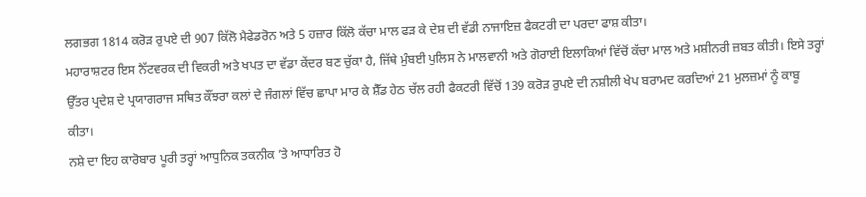ਲਗਭਗ 1814 ਕਰੋੜ ਰੁਪਏ ਦੀ 907 ਕਿੱਲੋ ਮੈਫੇਡਰੋਨ ਅਤੇ 5 ਹਜ਼ਾਰ ਕਿੱਲੋ ਕੱਚਾ ਮਾਲ ਫੜ ਕੇ ਦੇਸ਼ ਦੀ ਵੱਡੀ ਨਾਜਾਇਜ਼ ਫੈਕਟਰੀ ਦਾ ਪਰਦਾ ਫਾਸ਼ ਕੀਤਾ।
ਮਹਾਰਾਸ਼ਟਰ ਇਸ ਨੈੱਟਵਰਕ ਦੀ ਵਿਕਰੀ ਅਤੇ ਖਪਤ ਦਾ ਵੱਡਾ ਕੇਂਦਰ ਬਣ ਚੁੱਕਾ ਹੈ, ਜਿੱਥੇ ਮੁੰਬਈ ਪੁਲਿਸ ਨੇ ਮਾਲਵਾਨੀ ਅਤੇ ਗੋਰਾਈ ਇਲਾਕਿਆਂ ਵਿੱਚੋਂ ਕੱਚਾ ਮਾਲ ਅਤੇ ਮਸ਼ੀਨਰੀ ਜ਼ਬਤ ਕੀਤੀ। ਇਸੇ ਤਰ੍ਹਾਂ ਉੱਤਰ ਪ੍ਰਦੇਸ਼ ਦੇ ਪ੍ਰਯਾਗਰਾਜ ਸਥਿਤ ਕੌਂਝਰਾ ਕਲਾਂ ਦੇ ਜੰਗਲਾਂ ਵਿੱਚ ਛਾਪਾ ਮਾਰ ਕੇ ਸ਼ੈੱਡ ਹੇਠ ਚੱਲ ਰਹੀ ਫੈਕਟਰੀ ਵਿੱਚੋਂ 139 ਕਰੋੜ ਰੁਪਏ ਦੀ ਨਸ਼ੀਲੀ ਖੇਪ ਬਰਾਮਦ ਕਰਦਿਆਂ 21 ਮੁਲਜ਼ਮਾਂ ਨੂੰ ਕਾਬੂ ਕੀਤਾ।
ਨਸ਼ੇ ਦਾ ਇਹ ਕਾਰੋਬਾਰ ਪੂਰੀ ਤਰ੍ਹਾਂ ਆਧੁਨਿਕ ਤਕਨੀਕ ’ਤੇ ਆਧਾਰਿਤ ਹੋ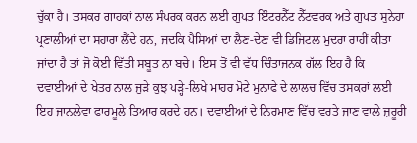ਚੁੱਕਾ ਹੈ। ਤਸਕਰ ਗਾਹਕਾਂ ਨਾਲ ਸੰਪਰਕ ਕਰਨ ਲਈ ਗੁਪਤ ਇੰਟਰਨੈੱਟ ਨੈੱਟਵਰਕ ਅਤੇ ਗੁਪਤ ਸੁਨੇਹਾ ਪ੍ਰਣਾਲੀਆਂ ਦਾ ਸਹਾਰਾ ਲੈਂਦੇ ਹਨ, ਜਦਕਿ ਪੈਸਿਆਂ ਦਾ ਲੈਣ-ਦੇਣ ਵੀ ਡਿਜਿਟਲ ਮੁਦਰਾ ਰਾਹੀਂ ਕੀਤਾ ਜਾਂਦਾ ਹੈ ਤਾਂ ਜੋ ਕੋਈ ਵਿੱਤੀ ਸਬੂਤ ਨਾ ਬਚੇ। ਇਸ ਤੋਂ ਵੀ ਵੱਧ ਚਿੰਤਾਜਨਕ ਗੱਲ ਇਹ ਹੈ ਕਿ ਦਵਾਈਆਂ ਦੇ ਖੇਤਰ ਨਾਲ ਜੁੜੇ ਕੁਝ ਪੜ੍ਹੇ-ਲਿਖੇ ਮਾਹਰ ਮੋਟੇ ਮੁਨਾਫੇ ਦੇ ਲਾਲਚ ਵਿੱਚ ਤਸਕਰਾਂ ਲਈ ਇਹ ਜਾਨਲੇਵਾ ਫਾਰਮੂਲੇ ਤਿਆਰ ਕਰਦੇ ਹਨ। ਦਵਾਈਆਂ ਦੇ ਨਿਰਮਾਣ ਵਿੱਚ ਵਰਤੇ ਜਾਣ ਵਾਲੇ ਜ਼ਰੂਰੀ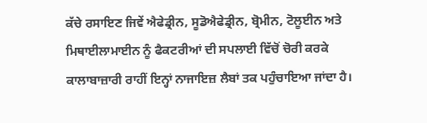ਕੱਚੇ ਰਸਾਇਣ ਜਿਵੇਂ ਐਫੇਡ੍ਰੀਨ, ਸੂਡੋਐਫੇਡ੍ਰੀਨ, ਬ੍ਰੋਮੀਨ, ਟੋਲੂਈਨ ਅਤੇ ਮਿਥਾਈਲਾਮਾਈਨ ਨੂੰ ਫੈਕਟਰੀਆਂ ਦੀ ਸਪਲਾਈ ਵਿੱਚੋਂ ਚੋਰੀ ਕਰਕੇ ਕਾਲਾਬਾਜ਼ਾਰੀ ਰਾਹੀਂ ਇਨ੍ਹਾਂ ਨਾਜਾਇਜ਼ ਲੈਬਾਂ ਤਕ ਪਹੁੰਚਾਇਆ ਜਾਂਦਾ ਹੈ।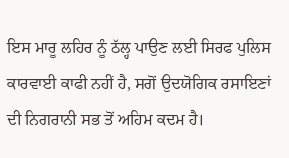ਇਸ ਮਾਰੂ ਲਹਿਰ ਨੂੰ ਠੱਲ੍ਹ ਪਾਉਣ ਲਈ ਸਿਰਫ ਪੁਲਿਸ ਕਾਰਵਾਈ ਕਾਫੀ ਨਹੀਂ ਹੈ, ਸਗੋਂ ਉਦਯੋਗਿਕ ਰਸਾਇਣਾਂ ਦੀ ਨਿਗਰਾਨੀ ਸਭ ਤੋਂ ਅਹਿਮ ਕਦਮ ਹੈ।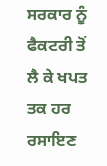ਸਰਕਾਰ ਨੂੰ ਫੈਕਟਰੀ ਤੋਂ ਲੈ ਕੇ ਖਪਤ ਤਕ ਹਰ ਰਸਾਇਣ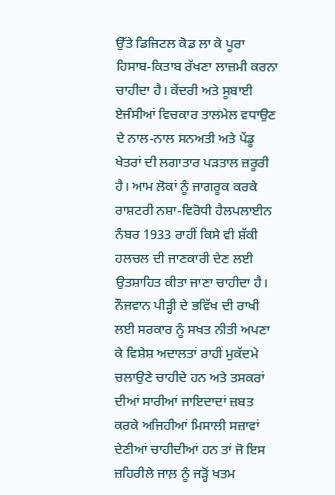ਉੱਤੇ ਡਿਜਿਟਲ ਕੋਡ ਲਾ ਕੇ ਪੂਰਾ ਹਿਸਾਬ-ਕਿਤਾਬ ਰੱਖਣਾ ਲਾਜ਼ਮੀ ਕਰਨਾ ਚਾਹੀਦਾ ਹੈ। ਕੇਂਦਰੀ ਅਤੇ ਸੂਬਾਈ ਏਜੰਸੀਆਂ ਵਿਚਕਾਰ ਤਾਲਮੇਲ ਵਧਾਉਣ ਦੇ ਨਾਲ-ਨਾਲ ਸਨਅਤੀ ਅਤੇ ਪੇਂਡੂ ਖੇਤਰਾਂ ਦੀ ਲਗਾਤਾਰ ਪੜਤਾਲ ਜ਼ਰੂਰੀ ਹੈ। ਆਮ ਲੋਕਾਂ ਨੂੰ ਜਾਗਰੂਕ ਕਰਕੇ ਰਾਸ਼ਟਰੀ ਨਸ਼ਾ-ਵਿਰੋਧੀ ਹੈਲਪਲਾਈਨ ਨੰਬਰ 1933 ਰਾਹੀਂ ਕਿਸੇ ਵੀ ਸ਼ੱਕੀ ਹਲਚਲ ਦੀ ਜਾਣਕਾਰੀ ਦੇਣ ਲਈ ਉਤਸ਼ਾਹਿਤ ਕੀਤਾ ਜਾਣਾ ਚਾਹੀਦਾ ਹੈ। ਨੌਜਵਾਨ ਪੀੜ੍ਹੀ ਦੇ ਭਵਿੱਖ ਦੀ ਰਾਖੀ ਲਈ ਸਰਕਾਰ ਨੂੰ ਸਖਤ ਨੀਤੀ ਅਪਣਾ ਕੇ ਵਿਸ਼ੇਸ਼ ਅਦਾਲਤਾਂ ਰਾਹੀਂ ਮੁਕੱਦਮੇ ਚਲਾਉਣੇ ਚਾਹੀਦੇ ਹਨ ਅਤੇ ਤਸਕਰਾਂ ਦੀਆਂ ਸਾਰੀਆਂ ਜਾਇਦਾਦਾਂ ਜ਼ਬਤ ਕਰਕੇ ਅਜਿਹੀਆਂ ਮਿਸਾਲੀ ਸਜ਼ਾਵਾਂ ਦੇਣੀਆਂ ਚਾਹੀਦੀਆਂ ਹਨ ਤਾਂ ਜੋ ਇਸ ਜ਼ਹਿਰੀਲੇ ਜਾਲ਼ ਨੂੰ ਜੜ੍ਹੋਂ ਖਤਮ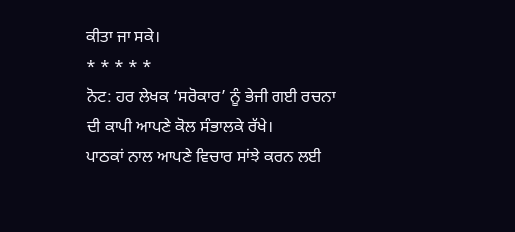ਕੀਤਾ ਜਾ ਸਕੇ।
* * * * *
ਨੋਟ: ਹਰ ਲੇਖਕ ‘ਸਰੋਕਾਰ’ ਨੂੰ ਭੇਜੀ ਗਈ ਰਚਨਾ ਦੀ ਕਾਪੀ ਆਪਣੇ ਕੋਲ ਸੰਭਾਲਕੇ ਰੱਖੇ।
ਪਾਠਕਾਂ ਨਾਲ ਆਪਣੇ ਵਿਚਾਰ ਸਾਂਝੇ ਕਰਨ ਲਈ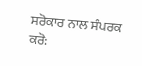ਸਰੋਕਾਰ ਨਾਲ ਸੰਪਰਕ ਕਰੋ: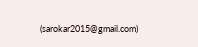(sarokar2015@gmail.com)